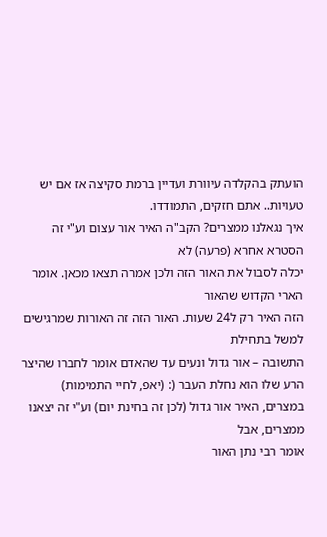הועתק בהקלדה עיוורת ועדיין ברמת סקיצה אז אם יש טעויות.. אתם חזקים, התמודדו.
איך נגאלנו ממצרים? הקב"ה האיר אור עצום וע"י זה הסטרא אחרא (פרעה) לא
יכלה לסבול את האור הזה ולכן אמרה תצאו מכאן. אומר הארי הקדוש שהאור
הזה האיר רק ל24 שעות. האור הזה זה האורות שמרגישים למשל בתחילת
התשובה – אור גדול ונעים עד שהאדם אומר לחברו שהיצר הרע שלו הוא נחלת העבר (: (יאפ, לחיי התמימות)
במצרים, האיר אור גדול (לכן זה בחינת יום) וע"י זה יצאנו ממצרים, אבל
אומר רבי נתן האור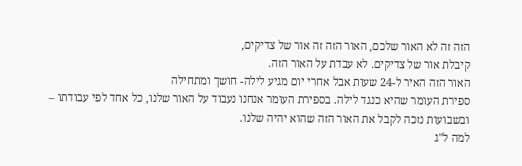הזה זה לא האור שלכם, האור הזה זה אור של צדיקים,
קיבלת אור של צדיקים. לא עבדת על האור הזה.
האור הזה האיר ל-24 שעות אבל אחרי יום מגיע לילה- חושך ומתחילה
ספירת העומר שהיא כנגד לילה. בספירת העומר אנחנו נעבוד על האור שלנו, כל אחד לפי עבודתו – ובשבועות נזכה לקבל את האור הזה שהוא יהיה שלנו.
למה ל"ג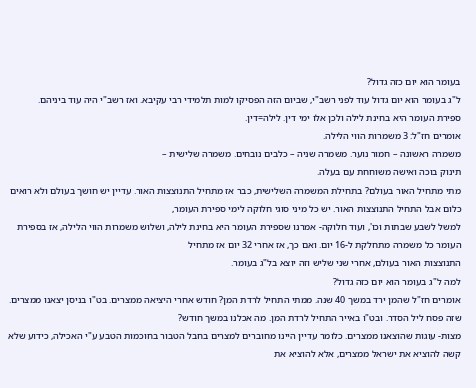בעומר הוא יום כזה גדול?
ל"ג בעומר הוא יום גדול עוד לפני רשב"י, שביום הזה הפסיקו למות תלמידי רבי עקיבא. ואז רשב"י היה עוד ביניהם.
ספירת העומר היא בחינת לילה ולכן אלו ימי דין. לילה=דין.
אומרים חז"ל: 3 משמרות הווי הלילה.
משמרה ראשונה – חמור נוער. משמרה שניה – כלבים נובחים. משמרה שלישית –
תינוק בוכה ואישה משוחחת עם בעלה.
מתי מתחיל האור בעולם? בתחילת המשמרה השלישית, כבר אז מתחיל התנוצצות האור. עדיין יש חושך בעולם ולא רואים כלום אבל התחיל התנוצצות האור. יש כל מיני סוגי חלוקה לימי ספירת העומר,
למשל לשבע שבתות וכו', ועוד חלוקה- אמרנו שספירת העומר היא בחינת לילה, ושלוש משמרות הווי הלילה, אז בספירת העומר כל משמרה מתחלקת ל-16 יום. ואם כך, אז אחרי 32 יום אז מתחיל
התנוצצות האור בעולם, אחרי שני שליש וזה יוצא בל"ג בעומר.
למה ל"ג בעומר הוא יום כזה גדול?
אומרים חז"ל שהמן ירד במשך 40 שנה. ממתי התחיל לרדת המן? חודש אחרי היציאה ממצרים. בט"ו בניסן יצאנו ממצרים. שזה פסח ליל הסדר. ובט"ו באייר התחיל לרדת המן. מה אכלנו במשך חודש?
מצות- עוגות שהוצאנו ממצרים. כלומר עדיין היינו מחוברים למצרים בחבל הטבור בחוכמות הטבע ע"י האכילה, כידוע שלא קשה להוציא את ישראל ממצרים, אלא להוציא את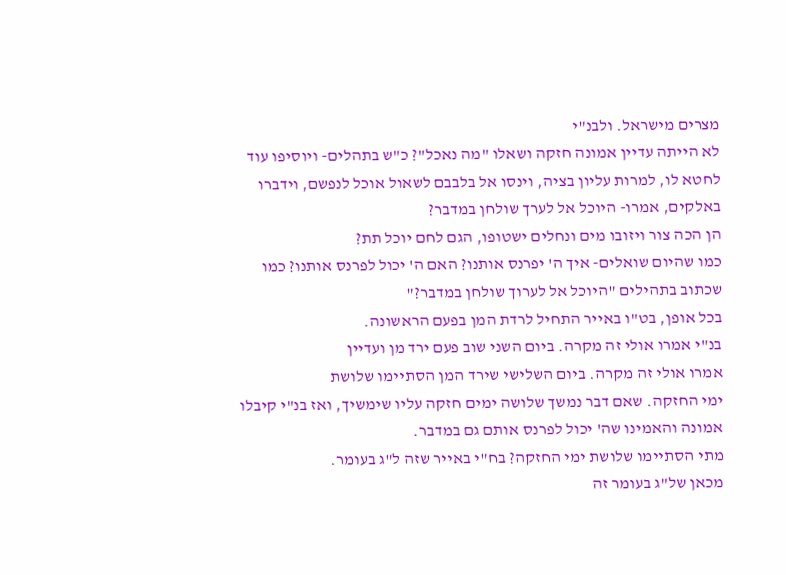מצרים מישראל. ולבנ"י
לא הייתה עדיין אמונה חזקה ושאלו "מה נאכל"? כ"ש בתהלים- ויוסיפו עוד לחטא לו, למרות עליון בציה, וינסו אל בלבבם לשאול אוכל לנפשם, וידברו באלקים, אמרו- היוכל אל לערך שולחן במדבר?
הן הכה צור ויזובו מים ונחלים ישטופו, הגם לחם יוכל תת?
כמו שהיום שואלים- איך ה' יפרנס אותנו? האם ה' יכול לפרנס אותנו? כמו שכתוב בתהילים "היוכל אל לערוך שולחן במדבר?"
בכל אופן, בט"ו באייר התחיל לרדת המן בפעם הראשונה.
בנ"י אמרו אולי זה מקרה. ביום השני שוב פעם ירד מן ועדיין
אמרו אולי זה מקרה. ביום השלישי שירד המן הסתיימו שלושת
ימי החזקה. שאם דבר נמשך שלושה ימים חזקה עליו שימשיך, ואז בנ"י קיבלו אמונה והאמינו שה' יכול לפרנס אותם גם במדבר.
מתי הסתיימו שלושת ימי החזקה? בח"י באייר שזה ל"ג בעומר.
מכאן של"ג בעומר זה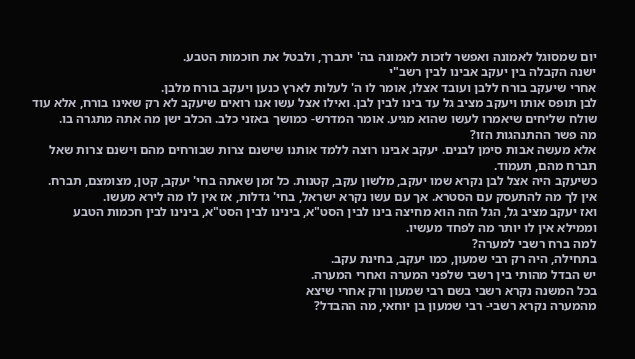יום שמסוגל לאמונה ואפשר לזכות לאמונה בה' יתברך, ולבטל את חוכמות הטבע.
ישנה הקבלה בין יעקב אבינו לבין רשב"י
אחרי שיעקב בורח ללבן ועובד אצלו, אומר לו ה' לעלות לארץ כנען ויעקב בורח מלבן.
לבן תופס אותו ויעקב מציב גל עד בינו לבין לבן. ואילו אצל עשו אנו רואים שיעקב לא רק שאינו בורח, אלא עוד שולח שליחים שיאמרו לעשו שהוא מגיע. אומר המדרש- כמושך באזני כלב. הכלב ישן מה אתה מתגרה בו.
מה פשר ההתנהגות הזו?
אלא מעשה אבות סימן לבנים. יעקב אבינו רוצה ללמד אותנו שישנם צרות שבורחים מהם וישנם צרות שאל תברח מהם, תעמוד.
כשיעקב היה אצל לבן נקרא שמו יעקב, מלשון עקב, קטנות. כל זמן שאתה בחי' יעקב, קטן, מצומצם, תברח. אין לך מה להתעסק עם הסטרא. אך עם עשו נקרא ישראל, בחי' גדלות, אז אין לו מה לירא מעשו.
ואז יעקב מציב גל, הגל הזה הוא מחיצה בינו לבין הסט"א, בינינו לבין הסט"א, בינינו לבין חכמות הטבע וממילא אין לו יותר מה לפחד מעשיו.
למה ברח רשבי למערה?
בתחילה, היה רק רבי שמעון, כמו יעקב, בחינת עקב.
יש הבדל מהותי בין רשבי שלפני המערה ואחרי המערה.
בכל המשנה נקרא רשבי בשם רבי שמעון ורק אחרי שיצא
מהמערה נקרא רשבי- רבי שמעון בן יוחאי, מה ההבדל?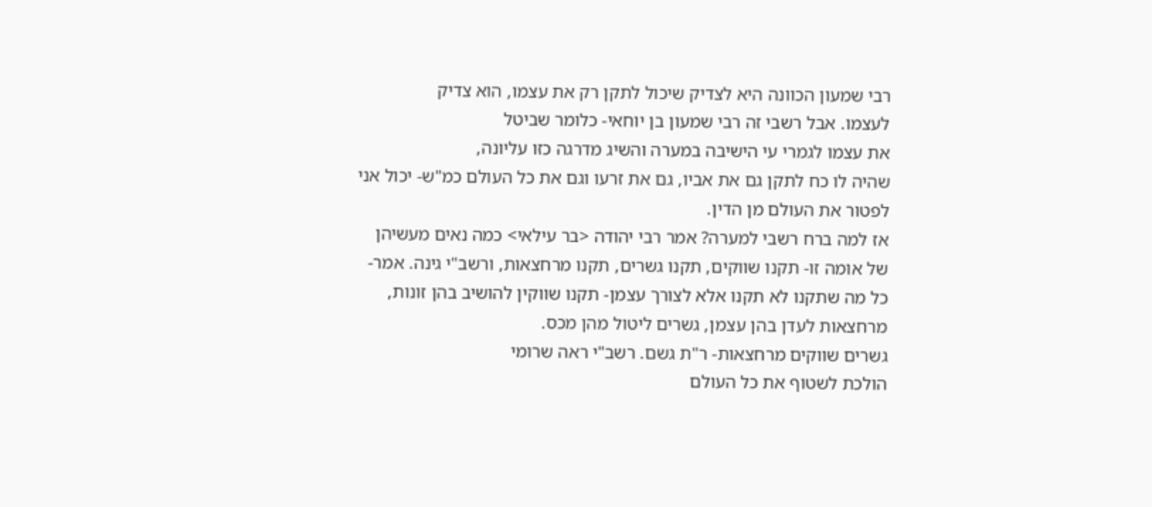רבי שמעון הכוונה היא לצדיק שיכול לתקן רק את עצמו, הוא צדיק
לעצמו. אבל רשבי זה רבי שמעון בן יוחאי- כלומר שביטל
את עצמו לגמרי עי הישיבה במערה והשיג מדרגה כזו עליונה,
שהיה לו כח לתקן גם את אביו, גם את זרעו וגם את כל העולם כמ"ש- יכול אני לפטור את העולם מן הדין.
אז למה ברח רשבי למערה? אמר רבי יהודה <בר עילאי> כמה נאים מעשיהן של אומה זו- תקנו שווקים, תקנו גשרים, תקנו מרחצאות, ורשב"י גינה. אמר- כל מה שתקנו לא תקנו אלא לצורך עצמן- תקנו שווקין להושיב בהן זונות, מרחצאות לעדן בהן עצמן, גשרים ליטול מהן מכס.
גשרים שווקים מרחצאות- ר"ת גשם. רשב"י ראה שרומי
הולכת לשטוף את כל העולם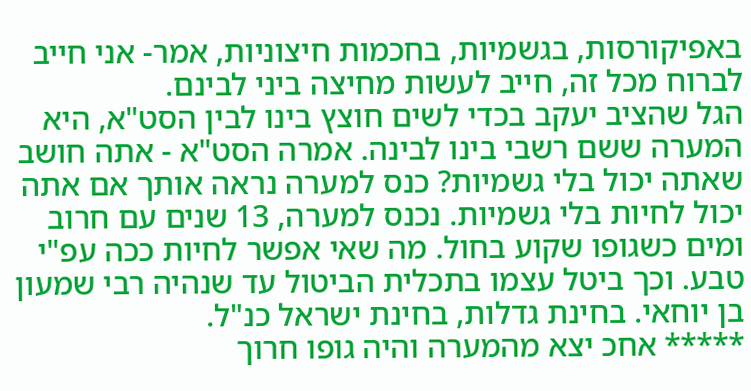באפיקורסות, בגשמיות, בחכמות חיצוניות, אמר- אני חייב לברוח מכל זה, חייב לעשות מחיצה ביני לבינם.
הגל שהציב יעקב בכדי לשים חוצץ בינו לבין הסט"א, היא
המערה ששם רשבי בינו לבינה. אמרה הסט"א - אתה חושב
שאתה יכול בלי גשמיות? כנס למערה נראה אותך אם אתה
יכול לחיות בלי גשמיות. נכנס למערה, 13 שנים עם חרוב
ומים כשגופו שקוע בחול. מה שאי אפשר לחיות ככה עפ"י טבע. וכך ביטל עצמו בתכלית הביטול עד שנהיה רבי שמעון בן יוחאי. בחינת גדלות, בחינת ישראל כנ"ל.
***** אחכ יצא מהמערה והיה גופו חרוך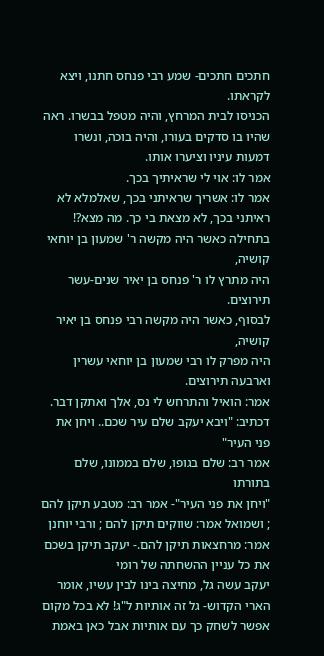חתכים חתכים- שמע רבי פנחס חתנו, ויצא לקראתו.
הכניסו לבית המרחץ, והיה מטפל בבשרו. ראה שהיו בו סדקים בעורו, והיה בוכה, ונשרו דמעות עיניו וציערו אותו.
אמר לו: אוי לי שראיתיך בכך.
אמר לו: אשריך שראיתני בכך, שאלמלא לא ראיתני בכך, לא מצאת בי כך. מה מצא?!
בתחילה כאשר היה מקשה ר' שמעון בן יוחאי קושיה,
היה מתרץ לו ר' פנחס בן יאיר שנים-עשר תירוצים.
לבסוף, כאשר היה מקשה רבי פנחס בן יאיר קושיה,
היה מפרק לו רבי שמעון בן יוחאי עשרין וארבעה תירוצים.
אמר: הואיל והתרחש לי נס, אלך ואתקן דבר.
דכתיב: "ויבא יעקב שלם עיר שכם.. ויחן את פני העיר"
אמר רב: שלם בגופו, שלם בממונו, שלם בתורתו
"ויחן את פני העיר"- אמר רב: מטבע תיקן להם ; ושמואל אמר: שווקים תיקן להם ; ורבי יוחנן אמר: מרחצאות תיקן להם.- יעקב תיקן בשכם את כל עניין ההשחתה של רומי
יעקב עשה גל, מחיצה בינו לבין עשיו, אומר הארי הקדוש- גל זה אותיות ל"ג! לא בכל מקום אפשר לשחק כך עם אותיות אבל כאן באמת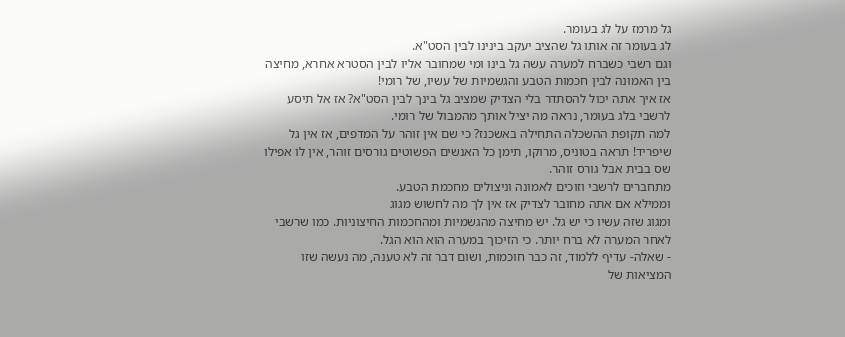גל מרמז על לג בעומר.
לג בעומר זה אותו גל שהציב יעקב בינינו לבין הסט"א.
וגם רשבי כשברח למערה עשה גל בינו ומי שמחובר אליו לבין הסטרא אחרא, מחיצה בין האמונה לבין חכמות הטבע והגשמיות של עשיו, של רומי!
אז איך אתה יכול להסתדר בלי הצדיק שמציב גל בינך לבין הסט"א? אז אל תיסע לרשבי בלג בעומר, נראה מה יציל אותך מהמבול של רומי.
למה תקופת ההשכלה התחילה באשכנז? כי שם אין זוהר על המדפים, אז אין גל שיפריד! תראה בטוניס, מרוקו, תימן כל האנשים הפשוטים גורסים זוהר, אין לו אפילו שס בבית אבל גורס זוהר.
מתחברים לרשבי וזוכים לאמונה וניצולים מחכמת הטבע.
וממילא אם אתה מחובר לצדיק אז אין לך מה לחשוש מגוג
ומגוג שזה עשיו כי יש גל. יש מחיצה מהגשמיות ומהחכמות החיצוניות. כמו שרשבי לאחר המערה לא ברח יותר. כי הזיכוך במערה הוא הוא הגל.
- שאלה- עדיף ללמוד, זה כבר חוכמות, ושום דבר זה לא טענה, מה נעשה שזו המציאות של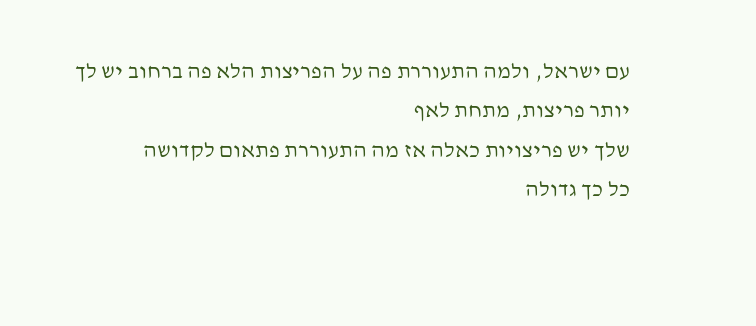עם ישראל, ולמה התעוררת פה על הפריצות הלא פה ברחוב יש לך יותר פריצות, מתחת לאף
שלך יש פריצויות כאלה אז מה התעוררת פתאום לקדושה
כל כך גדולה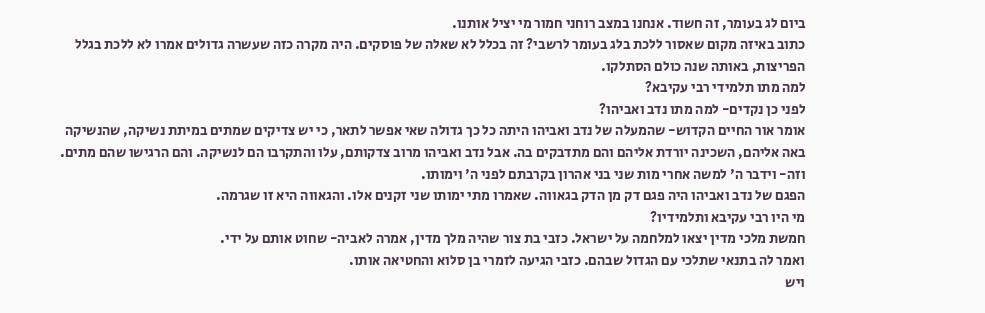ביום לג בעומר, זה חשוד. אנחנו במצב רוחני חמור מי יציל אותנו.
כתוב באיזה מקום שאסור ללכת בלג בעומר לרשבי? זה בכלל לא שאלה של פוסקים. היה מקרה כזה שעשרה גדולים אמרו לא ללכת בגלל הפריצות, באותה שנה כולם הסתלקו.
למה מתו תלמידי רבי עקיבא?
לפני כן נקדים- למה מתו נדב ואביהו?
אומר אור החיים הקדוש- שהמעלה של נדב ואביהו היתה כל כך גדולה שאי אפשר לתאר, כי יש צדיקים שמתים במיתת נשיקה, שהנשיקה באה אליהם, השכינה יורדת אליהם והם מתדבקים בה. אבל נדב ואביהו מרוב צדקותם, עלו והתקרבו הם לנשיקה. והם הרגישו שהם מתים. וזה- וידבר ה' למשה אחרי מות שני בני אהרון בקרבתם לפני ה' וימותו.
הפגם של נדב ואביהו היה פגם דק מן הדק בגאווה. שאמרו מתי ימותו שני זקנים אלו. והגאווה היא זו שגרמה.
מי היו רבי עקיבא ותלמידיו?
חמשת מלכי מדין יצאו למלחמה על ישראל. כזבי בת צור שהיה מלך מדין, אמרה לאביה- שחוט אותם על ידי.
ואמר לה בתנאי שתלכי עם הגדול שבהם. כזבי הגיעה לזמרי בן סלוא והחטיאה אותו.
ויש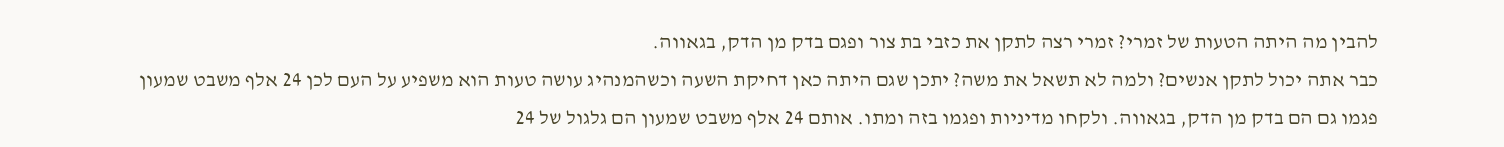להבין מה היתה הטעות של זמרי? זמרי רצה לתקן את כזבי בת צור ופגם בדק מן הדק, בגאווה.
כבר אתה יכול לתקן אנשים? ולמה לא תשאל את משה? יתכן שגם היתה כאן דחיקת השעה וכשהמנהיג עושה טעות הוא משפיע על העם לכן 24 אלף משבט שמעון פגמו גם הם בדק מן הדק, בגאווה. ולקחו מדיניות ופגמו בזה ומתו. אותם 24 אלף משבט שמעון הם גלגול של 24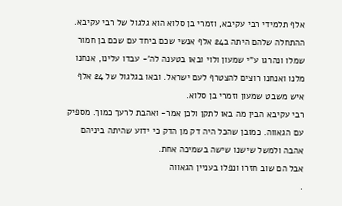אלף תלמידי רבי עקיבא, וזמרי בן סלוא הוא גלגול של רבי עקיבא.
ההתחלה שלהם היתה ב24 אלף אנשי שכם ביחד עם שכם בן חמור שמלו ונהרגו ע"י שמעון ולוי ובאו בטענה לה'- עבדו עלינו, אנחנו מלנו ואנחנו רוצים להצטרף לעם ישראל. ובאו בגלגול של 24 אלף איש משבט שמעון וזמרי בן סלוא.
רבי עקיבא הבין מה באו לתקן ולכן אמר- ואהבת לרעך כמוך. מספיק עם הגאווה. כמובן שהכל היה דק מן הדק כי ידוע שהיתה ביניהם אהבה ולמשל שישנו שישה בשמיכה אחת.
אבל הם שוב חזרו ונפלו בעניין הגאווה
.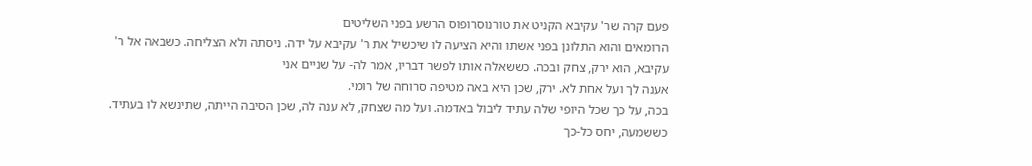פעם קרה שר' עקיבא הקניט את טורנוסרופוס הרשע בפני השליטים
הרומאים והוא התלונן בפני אשתו והיא הציעה לו שיכשיל את ר' עקיבא על ידה. ניסתה ולא הצליחה. כשבאה אל ר' עקיבא, הוא ירק, צחק ובכה. כששאלה אותו לפשר דבריו, אמר לה- על שניים אני
אענה לך ועל אחת לא. ירק, שכן היא באה מטיפה סרוחה של רומי.
בכה, על כך שכל היופי שלה עתיד ליבול באדמה. ועל מה שצחק, לא ענה לה, שכן הסיבה הייתה, שתינשא לו בעתיד. כששמעה, יחס כל-כך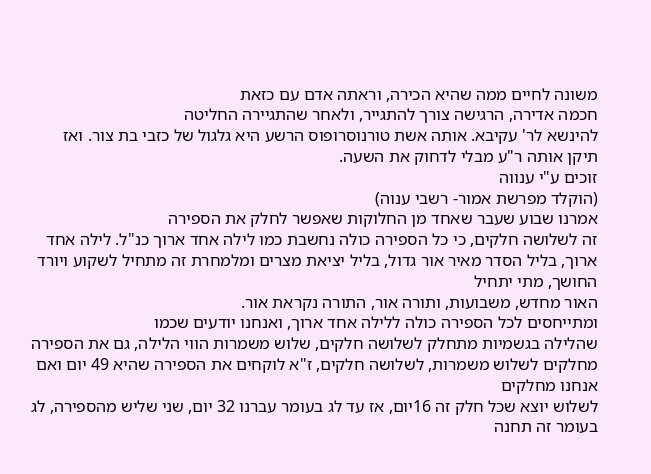משונה לחיים ממה שהיא הכירה, וראתה אדם עם כזאת
חכמה אדירה, הרגישה צורך להתגייר, ולאחר שהתגיירה החליטה
להינשא לר' עקיבא. אותה אשת טורנוסרופוס הרשע היא גלגול של כזבי בת צור. ואז תיקן אותה ר"ע מבלי לדחוק את השעה.
זוכים ע"י ענווה
(הוקלד מפרשת אמור- רשבי ענוה)
אמרנו שבוע שעבר שאחד מן החלוקות שאפשר לחלק את הספירה
זה לשלושה חלקים, כי כל הספירה כולה נחשבת כמו לילה אחד ארוך כנ"ל. לילה אחד ארוך, בליל הסדר מאיר אור גדול, בליל יציאת מצרים ומלמחרת זה מתחיל לשקוע ויורד החושך, מתי יתחיל
האור מחדש, משבועות, ותורה אור, התורה נקראת אור.
ומתייחסים לכל הספירה כולה ללילה אחד ארוך, ואנחנו יודעים שכמו
שהלילה בגשמיות מתחלק לשלושה חלקים, שלוש משמרות הווי הלילה, גם את הספירה מחלקים לשלוש משמרות, לשלושה חלקים, ז"א לוקחים את הספירה שהיא 49 יום ואם אנחנו מחלקים
לשלוש יוצא שכל חלק זה 16יום, אז עד לג בעומר עברנו 32 יום, שני שליש מהספירה, לג בעומר זה תחנה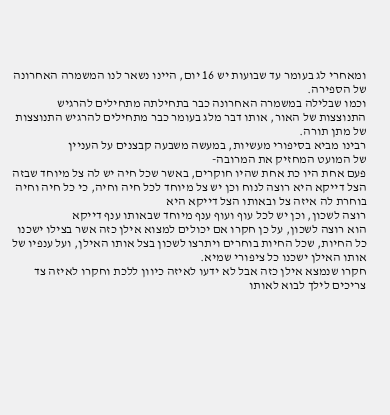ומאחרי לג בעומר עד שבועות יש 16 יום, היינו נשאר לנו המשמרה האחרונה של הספירה.
וכמו שבלילה במשמרה האחרונה כבר בתחילתה מתחילים להרגיש התנוצצות של האור, אותו דבר מלג בעומר כבר מתחילים להרגיש התנוצצות של מתן תורה.
רבינו מביא בסיפורי מעשיות, במעשה משבעה קבצנים על העניין
של המועט המחזיק את המרובה-
פעם אחת היו כת אחת שהיו חוקרים, באשר שכל חיה יש לה צל מיוחד שבזה הצל דייקא היא רוצה לנוח וכן יש צל מיוחד לכל חיה וחיה, כי כל חיה וחיה בוחרת לה איזה צל ובאותו הצל דייקא היא
רוצה לשכון, וכן יש לכל עוף ועוף ענף מיוחד שבאותו ענף דייקא
הוא רוצה לשכון, על כן חקרו אם יכולים למצוא אילן כזה אשר בצילו ישכנו כל החיות, שכל החיות בוחרים ויתרצו לשכון בצל אותו האילן, ועל ענפיו של אותו האילן ישכנו כל ציפורי שמיא.
חקרו שנמצא אילן כזה אבל לא ידעו לאיזה כיוון ללכת וחקרו לאיזה צד צריכים לילך לבוא לאותו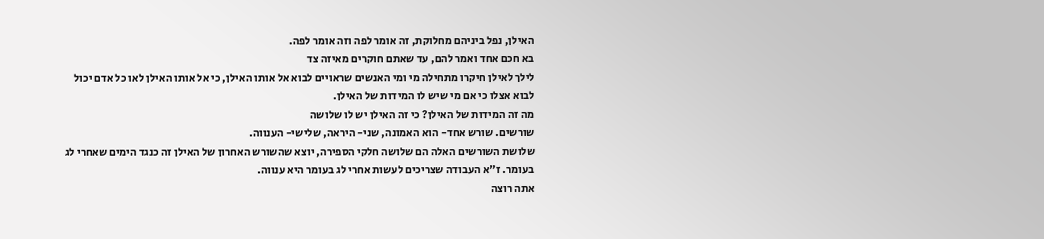האילן, נפל ביניהם מחלוקת, זה אומר לפה וזה אומר לפה.
בא חכם אחד ואמר להם, עד שאתם חוקרים מאיזה צד
לילך לאילן חיקרו מתחילה מי ומי האנשים שראויים לבוא אל אותו האילן, כי אל אותו האילן לאו כל אדם יכול לבוא אצלו כי אם מי שיש לו המידות של האילן.
מה זה המידות של האילן? כי זה האילן יש לו שלושה
שורשים. שורש אחד- הוא האמונה, שני- היראה, שלישי- הענווה.
שלושת השורשים האלה הם שלושה חלקי הספירה, יוצא שהשורש האחרון של האילן זה כנגד הימים שאחרי לג בעומר. ז"א העבודה שצריכים לעשות אחרי לג בעומר היא ענווה.
אתה רוצה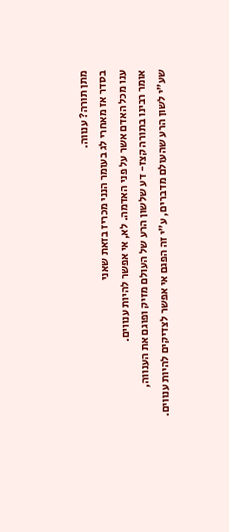מתן תורה? ענווה.
בסדר אז מאחרי לג בעומר הנני מכריז בזאת שאני
ענו מכל האדם אשר על פני האדמה. לא, אי אפשר להיות ענווים.
אומר רבינו בתורה קצז- דע שלשון הרע של העולם מזיק ופוגם את הענווה,
שע"י לשון הרע שהעולם מדברים, ע"י זה הפגם אי אפשר לצדיקים להיות ענווים.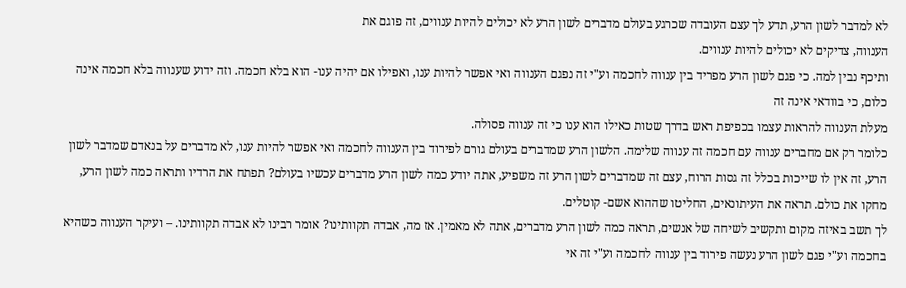לא למדבר לשון הרע, תדע לך עצם העובדה שכרגע בעולם מדברים לשון הרע לא יכולים להיות ענווים, זה פוגם את
הענווה, צדיקים לא יכולים להיות ענווים.
ותיכף נבין למה. כי פגם לשון הרע מפריד בין ענווה לחכמה וע"י זה נפגם הענווה ואי אפשר להיות ענו, ואפילו אם יהיה ענו- הוא בלא חכמה. וזה ידוע שענווה בלא חכמה אינה כלום, כי בוודאי אינה זה
מעלת הענווה להראות עצמו בכפיפת ראש בדרך שטות כאילו הוא ענו כי זה ענווה פסולה.
כלומר רק אם מחברים ענווה עם חכמה זה ענווה שלימה. הלשון הרע שמדברים בעולם גורם לפירוד בין הענווה לחכמה ואי אפשר להיות ענו, לא מדברים על בנאדם שמדבר לשון הרע, זה אין לו שייכות בכלל זה גסות הרוח, עצם זה שמדברים לשון הרע זה משפיע, אתה יודע כמה לשון הרע מדברים עכשיו בעולם? תפתח את הרדיו ותראה כמה לשון הרע, מחקו את כולם. תראה את העיתונאים, החליטו שההוא אשם- קוטלים.
לך תשב באיזה מקום ותקשיב לשיחה של אנשים, תראה כמה לשון הרע מדברים, אתה לא מאמין. אז מה, אבדה תקוותינו? אומר רבינו לא אבדה תקוותינו. – ועיקר הענווה כשהיא בחכמה וע"י פגם לשון הרע נעשה פירוד בין ענווה לחכמה וע"י זה אי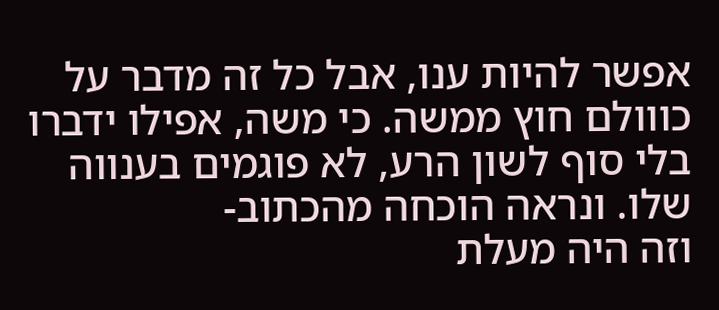אפשר להיות ענו, אבל כל זה מדבר על כווולם חוץ ממשה. כי משה, אפילו ידברו בלי סוף לשון הרע, לא פוגמים בענווה שלו. ונראה הוכחה מהכתוב-
וזה היה מעלת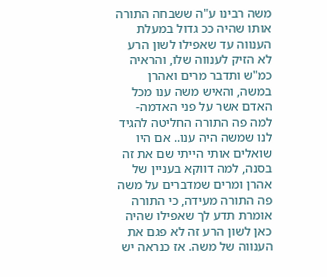משה רבינו ע"ה ששבחה התורה אותו שהיה ככ גדול במעלת הענווה עד שאפילו לשון הרע לא הזיק לענווה שלו, והראיה כמ"ש ותדבר מרים ואהרן במשה, והאיש משה ענו מכל האדם אשר על פני האדמה- למה פה התורה החליטה להגיד לנו שמשה היה ענו.. אם היו שואלים אותי הייתי שם את זה בסנה, למה דווקא בעניין של אהרן ומרים שמדברים על משה פה התורה מעידה, כי התורה אומרת תדע לך שאפילו שהיה כאן לשון הרע זה לא פגם את הענווה של משה. אז כנראה יש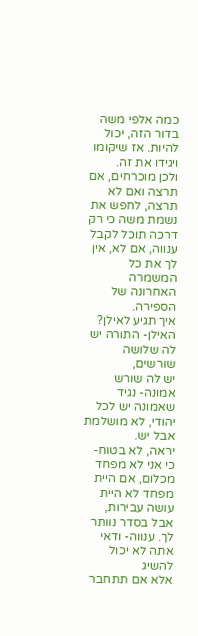כמה אלפי משה בדור הזה, יכול להיות. אז שיקומו ויגידו את זה.
ולכן מוכרחים, אם תרצה ואם לא תרצה, לחפש את נשמת משה כי רק דרכה תוכל לקבל ענווה, אם לא, אין לך את כל המשמרה האחרונה של הספירה.
איך תגיע לאילן? האילן- התורה יש לה שלושה שורשים,
יש לה שורש אמונה- נגיד שאמונה יש לכל יהודי, לא מושלמת אבל יש.
יראה, לא בטוח- כי אני לא מפחד מכלום, אם היית מפחד לא היית
עושה עבירות, אבל בסדר נוותר לך. ענווה- ודאי אתה לא יכול להשיג
אלא אם תתחבר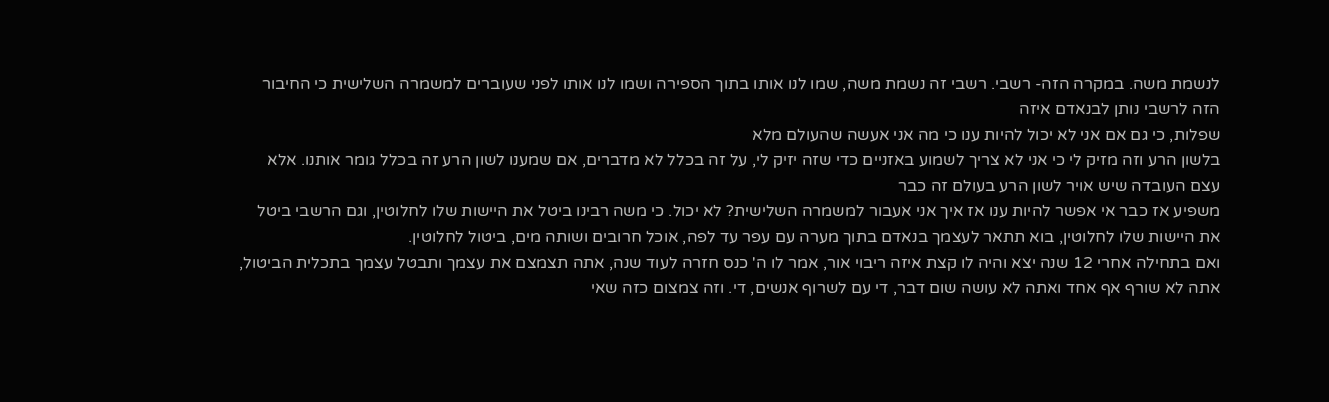לנשמת משה. במקרה הזה- רשבי. רשבי זה נשמת משה, שמו לנו אותו בתוך הספירה ושמו לנו אותו לפני שעוברים למשמרה השלישית כי החיבור הזה לרשבי נותן לבנאדם איזה
שפלות, כי גם אם אני לא יכול להיות ענו כי מה אני אעשה שהעולם מלא
בלשון הרע וזה מזיק לי כי אני לא צריך לשמוע באזניים כדי שזה יזיק לי, על זה בכלל לא מדברים, אם שמענו לשון הרע זה בכלל גומר אותנו. אלא עצם העובדה שיש אויר לשון הרע בעולם זה כבר
משפיע אז כבר אי אפשר להיות ענו אז איך אני אעבור למשמרה השלישית? לא יכול. כי משה רבינו ביטל את היישות שלו לחלוטין, וגם הרשבי ביטל את היישות שלו לחלוטין, בוא תתאר לעצמך בנאדם בתוך מערה עם עפר עד לפה, אוכל חרובים ושותה מים, ביטול לחלוטין.
ואם בתחילה אחרי 12 שנה יצא והיה לו קצת איזה ריבוי אור, אמר לו ה' כנס חזרה לעוד שנה, אתה תצמצם את עצמך ותבטל עצמך בתכלית הביטול, אתה לא שורף אף אחד ואתה לא עושה שום דבר, די עם לשרוף אנשים, די. וזה צמצום כזה שאי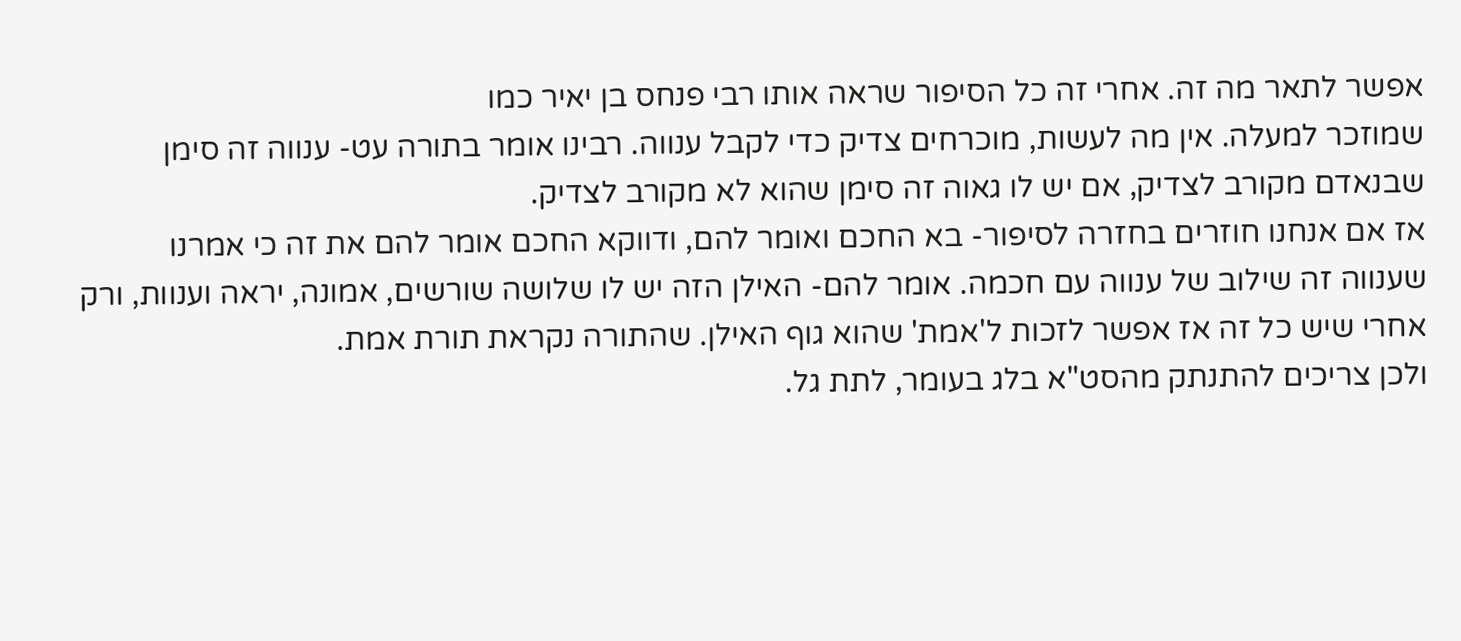אפשר לתאר מה זה. אחרי זה כל הסיפור שראה אותו רבי פנחס בן יאיר כמו
שמוזכר למעלה. אין מה לעשות, מוכרחים צדיק כדי לקבל ענווה. רבינו אומר בתורה עט- ענווה זה סימן שבנאדם מקורב לצדיק, אם יש לו גאוה זה סימן שהוא לא מקורב לצדיק.
אז אם אנחנו חוזרים בחזרה לסיפור- בא החכם ואומר להם, ודווקא החכם אומר להם את זה כי אמרנו שענווה זה שילוב של ענווה עם חכמה. אומר להם- האילן הזה יש לו שלושה שורשים, אמונה, יראה וענוות, ורק אחרי שיש כל זה אז אפשר לזכות ל'אמת' שהוא גוף האילן. שהתורה נקראת תורת אמת.
ולכן צריכים להתנתק מהסט"א בלג בעומר, לתת גל.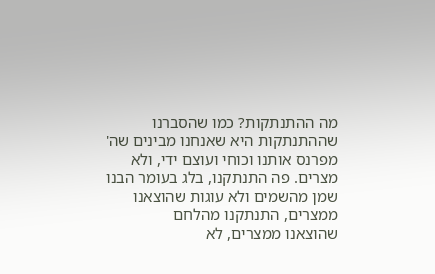מה ההתנתקות? כמו שהסברנו שההתנתקות היא שאנחנו מבינים שה' מפרנס אותנו וכוחי ועוצם ידי, ולא מצרים. פה התנתקנו, בלג בעומר הבנו
שמן מהשמים ולא עוגות שהוצאנו ממצרים, התנתקנו מהלחם
שהוצאנו ממצרים, לא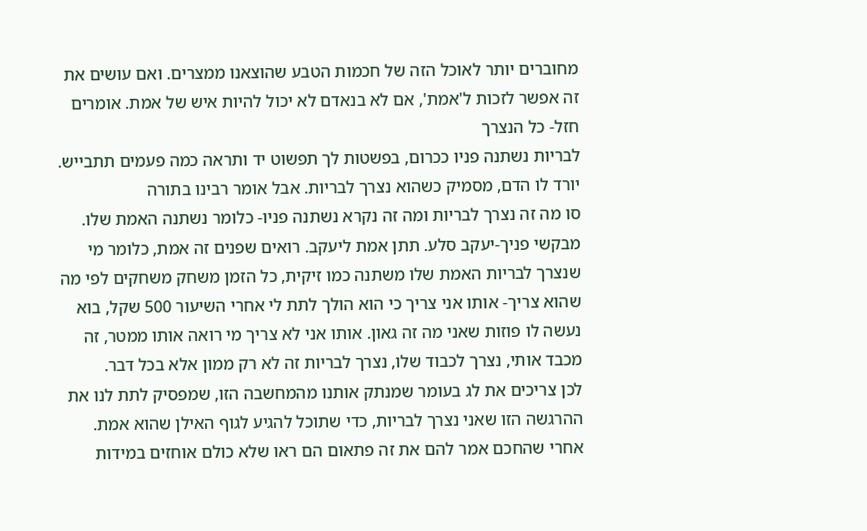מחוברים יותר לאוכל הזה של חכמות הטבע שהוצאנו ממצרים. ואם עושים את זה אפשר לזכות ל'אמת', אם לא בנאדם לא יכול להיות איש של אמת. אומרים חזל- כל הנצרך
לבריות נשתנה פניו ככרום, בפשטות לך תפשוט יד ותראה כמה פעמים תתבייש.
יורד לו הדם, מסמיק כשהוא נצרך לבריות. אבל אומר רבינו בתורה
סו מה זה נצרך לבריות ומה זה נקרא נשתנה פניו- כלומר נשתנה האמת שלו. מבקשי פניך-יעקב סלע. תתן אמת ליעקב. רואים שפנים זה אמת, כלומר מי שנצרך לבריות האמת שלו משתנה כמו זיקית, כל הזמן משחק משחקים לפי מה שהוא צריך- אותו אני צריך כי הוא הולך לתת לי אחרי השיעור 500 שקל, בוא נעשה לו פוזות שאני מה זה גאון. אותו אני לא צריך מי רואה אותו ממטר, זה מכבד אותי, נצרך לכבוד שלו, נצרך לבריות זה לא רק ממון אלא בכל דבר.
לכן צריכים את לג בעומר שמנתק אותנו מהמחשבה הזו, שמפסיק לתת לנו את ההרגשה הזו שאני נצרך לבריות, כדי שתוכל להגיע לגוף האילן שהוא אמת.
אחרי שהחכם אמר להם את זה פתאום הם ראו שלא כולם אוחזים במידות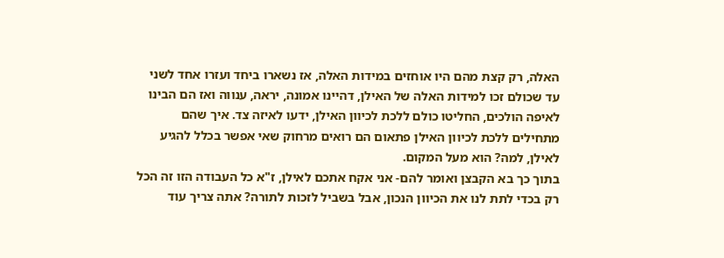האלה, רק קצת מהם היו אוחזים במידות האלה, אז נשארו ביחד ועזרו אחד לשני עד שכולם זכו למידות האלה של האילן, דהיינו אמונה, יראה, ענווה ואז הם הבינו לאיפה הולכים, החליטו כולם ללכת לכיוון האילן, ידעו לאיזה צד. איך שהם מתחילים ללכת לכיוון האילן פתאום הם רואים מרחוק שאי אפשר בכלל להגיע לאילן, למה? הוא מעל המקום.
בתוך כך בא הקבצן ואומר להם- אני אקח אתכם לאילן, ז"א כל העבודה הזו זה הכל רק בכדי לתת לנו את הכיוון הנכון, אבל בשביל לזכות לתורה? אתה צריך עוד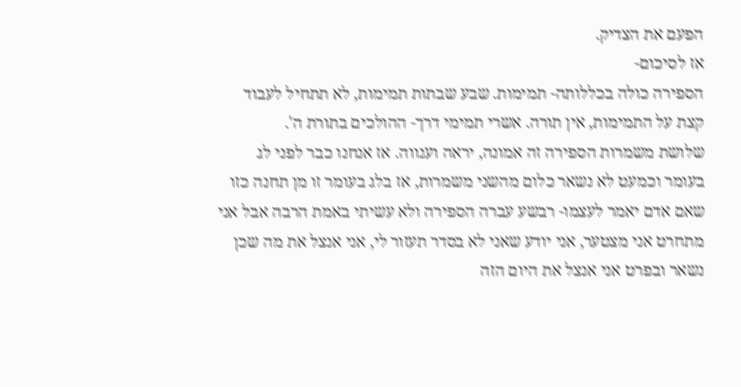הפעם את הצדיק.
אז לסיכום-
הספירה כולה בכללותה- תמימות. שבע שבתות תמימות, לא תתחיל לעבוד קצת על התמימות, אין תורה. אשרי תמימי דרך- ההולכים בתורת ה'.
שלושת משמרות הספירה זה אמונה, יראה וענווה. אז אנחנו כבר לפני לג בעומר וכמעט לא נשאר כלום מהשני משמרות, אז בלג בעומר זו מן תחנה כזו שאם אדם יאמר לעצמו- רבשע עברה הספירה ולא עשיתי באמת הרבה אבל אני מתחרט אני מצטער, אני יודע שאני לא בסדר תעזור לי, אני אנצל את מה שכן נשאר ובפרט אני אנצל את היום הזה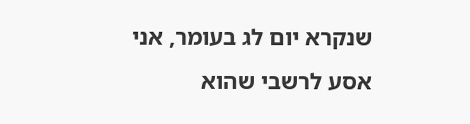שנקרא יום לג בעומר, אני אסע לרשבי שהוא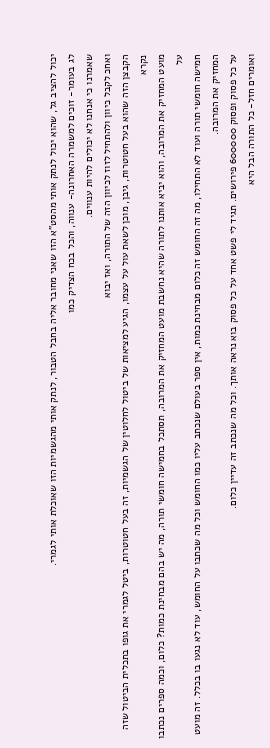יכול להציב גל, שהוא יכול לנתק אותי מהסט"א הזו שאני מחובר אליה בחבל הטבור, לנתק אותי מהגשמיות הזו שאוכלת אותי לגמרי.
לג בעומר- זוכים למשמרה האחרונה- ענווה, והכל בכח הצדיק כמו
שאמרנו כי אנחנו לא יכולים להיות ענווים.
ואחכ לקבל כיוון ולהתחיל לזוז לכיוון הזה של התורה, ואז יבוא
הקבצן הזה שהוא בעל חטוטרות, גיבן, מוכן לשאת עול על עצמו, הגיע למציאות של ביטול לחלוטין של הגשמיות, זה בעל חטוטרות, ביטל לגמרי את גופו בתכלית הביטול שזה נקרא
מועט המחזיק את המרובה, והוא יביא אותנו לתורה שהיא נחשבת מועט המחזיק את המרובה, תסתכל בחמישה חומשי תורה, מה יש בהם מבחינת כמות? כלום, וכמה ספרים נכתבו על
חמישה חומשי תורה ועוד לא התחילו, מה זה החומש זה כלום מבחינת כמות, אין ספר בעולם שנכתב עליו כמו החומש וכל מה שכתבו על החומש, עוד לא נגעו בו בכלל. זה מועט המחזיק את המרובה.
על כל פסוק ופסוק 600000 פירושים. תגיד לי פשט אחד על כל פסוק בוא נראה אותך. וכל מה שנכתב זה עדיין כלום.
ואומרים חזל- כל התורה הבל היא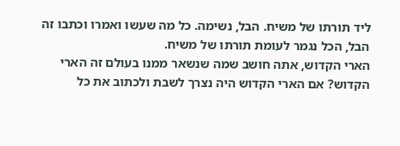ליד תורתו של משיח. הבל, נשימה. כל מה שעשו ואמרו וכתבו זה הבל, הכל נגמר לעומת תורתו של משיח.
הארי הקדוש, אתה חושב שמה שנשאר ממנו בעולם זה הארי הקדוש? אם הארי הקדוש היה נצרך לשבת ולכתוב את כל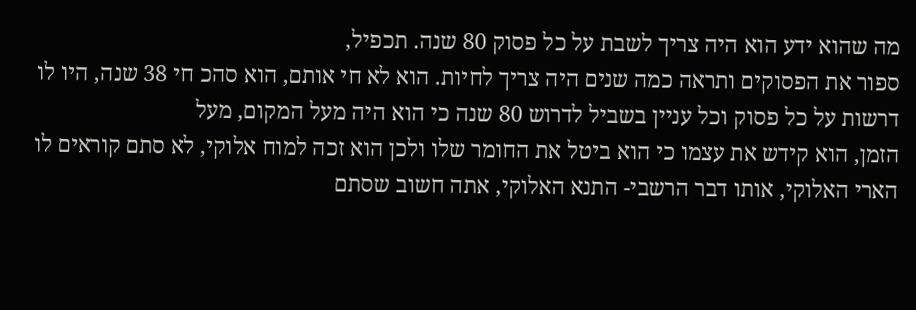מה שהוא ידע הוא היה צריך לשבת על כל פסוק 80 שנה. תכפיל,
ספור את הפסוקים ותראה כמה שנים היה צריך לחיות. הוא לא חי אותם, הוא סהכ חי 38 שנה, היו לו דרשות על כל פסוק וכל עניין בשביל לדרוש 80 שנה כי הוא היה מעל המקום, מעל
הזמן, הוא קידש את עצמו כי הוא ביטל את החומר שלו ולכן הוא זכה למוח אלוקי, לא סתם קוראים לו הארי האלוקי, אותו דבר הרשבי- התנא האלוקי, אתה חשוב שסתם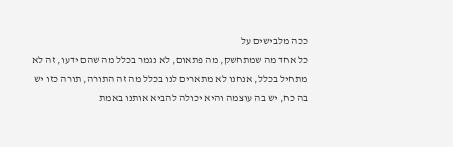ככה מלבישים על
כל אחד מה שמתחשק, מה פתאום, לא נגמר בכלל מה שהם ידעו, זה לא מתחיל בכלל, אנחנו לא מתארים לנו בכלל מה זה התורה, תורה כזו יש בה כח, יש בה עוצמה והיא יכולה להביא אותנו באמת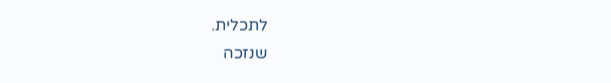לתכלית.
שנזכה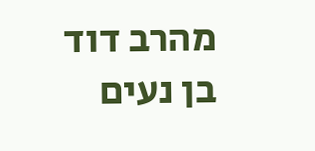מהרב דוד בן נעים